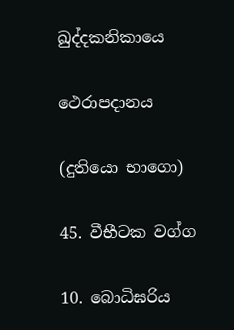ඛුද්දකනිකායෙ

ථෙරාපදානය

(දුතියො භාගො)

45. වීභීටක වග්ග

10. බොධිඝරිය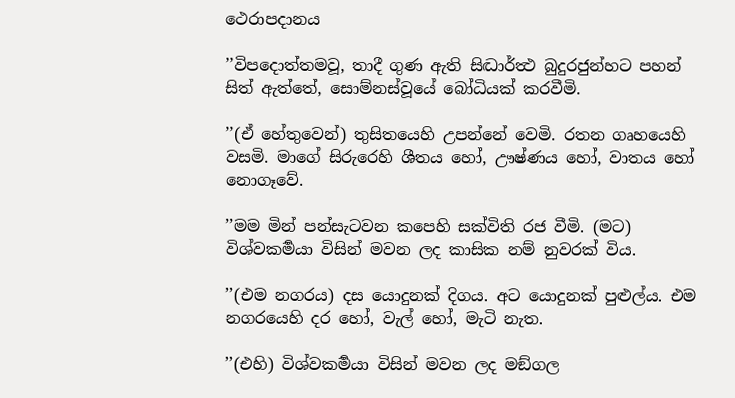ථෙරාපදානය

’’විපදොත්තමවූ, තාදී ගුණ ඇති සිද්‍ධාර්ත්‍ථ බුදුරජුන්හට පහන් සිත් ඇත්තේ, සොම්නස්වූයේ බෝධියක් කරවීමි.

’’(ඒ හේතුවෙන්) තුසිතයෙහි උපන්නේ වෙමි. රතන ගෘහයෙහි වසමි. මාගේ සිරුරෙහි ශීතය හෝ, ඌෂ්ණය හෝ, වාතය හෝ නොගෑවේ.

’’මම මින් පන්සැටවන කපෙහි සක්විති රජ වීමි. (මට) විශ්වකර්‍මයා විසින් මවන ලද කාසික නම් නුවරක් විය.

’’(එම නගරය) දස යොදුනක් දිගය. අට යොදුනක් පුළුල්ය. එම නගරයෙහි දර හෝ, වැල් හෝ, මැටි නැත.

’’(එහි) විශ්වකර්‍මයා විසින් මවන ලද මඞ්ගල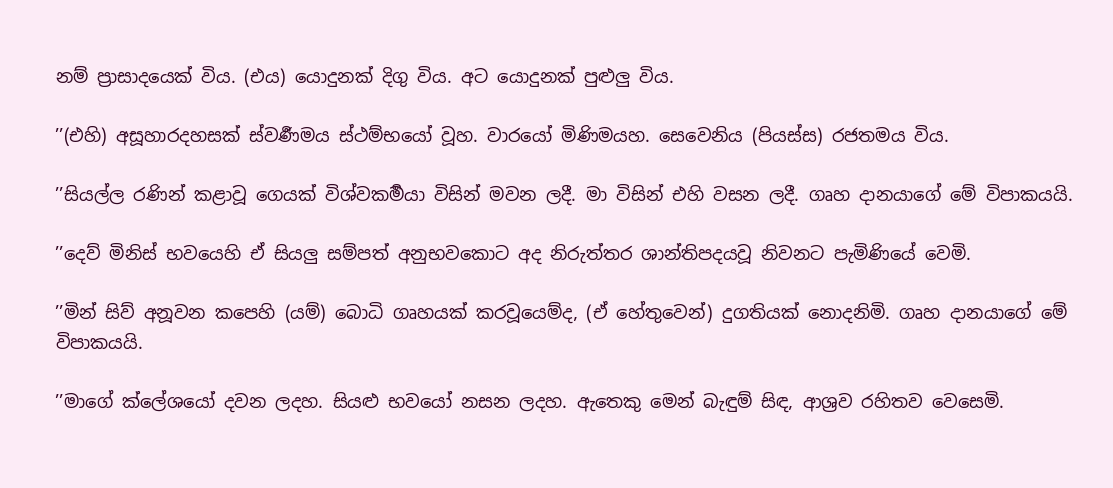නම් ප්‍රාසාදයෙක් විය. (එය) යොදුනක් දිගු විය. අට යොදුනක් පුළුලු විය.

’’(එහි) අසූහාරදහසක් ස්වර්‍ණමය ස්ථම්භයෝ වූහ. වාරයෝ මිණිමයහ. සෙවෙනිය (පියස්ස) රජතමය විය.

’’සියල්ල රණින් කළාවූ ගෙයක් විශ්වකර්‍මයා විසින් මවන ලදී. මා විසින් එහි වසන ලදී. ගෘහ දානයාගේ මේ විපාකයයි.

’’දෙව් මිනිස් භවයෙහි ඒ සියලු සම්පත් අනුභවකොට අද නිරුත්තර ශාන්තිපදයවූ නිවනට පැමිණියේ වෙමි.

’’මින් සිව් අනූවන කපෙහි (යම්) බොධි ගෘහයක් කරවූයෙම්ද, (ඒ හේතුවෙන්) දුගතියක් නොදනිමි. ගෘහ දානයාගේ මේ විපාකයයි.

’’මාගේ ක්ලේශයෝ දවන ලදහ. සියළු භවයෝ නසන ලදහ. ඇතෙකු මෙන් බැඳුම් සිඳ, ආශ්‍රව රහිතව වෙසෙමි.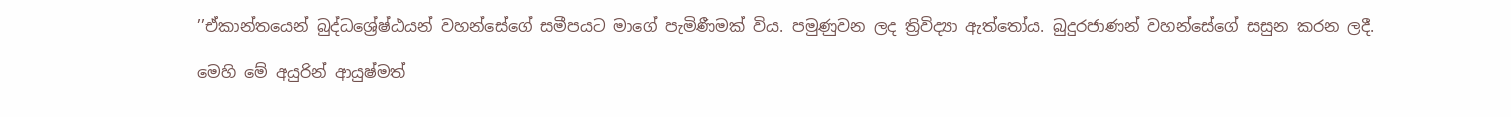’’ඒකාන්තයෙන් බුද්ධශ්‍රේෂ්ඨයන් වහන්සේගේ සමීපයට මාගේ පැමිණීමක් විය. පමුණුවන ලද ත්‍රිවිද්‍යා ඇත්තෝය. බුදුරජාණන් වහන්සේගේ සසුන කරන ලදී.

මෙහි මේ අයුරින් ආයුෂ්මත්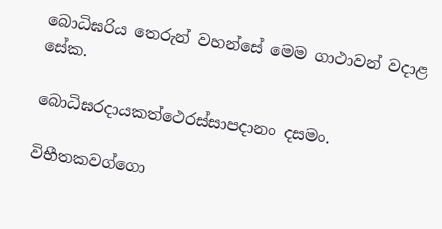බොධිඝරිය තෙරුන් වහන්සේ මෙම ගාථාවන් වදාළ සේක.

බොධිඝරදායකත්ථෙරස්සාපදානං දසමං.

විභීතකවග්ගො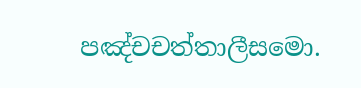පඤ්චචත්තාලීසමො.